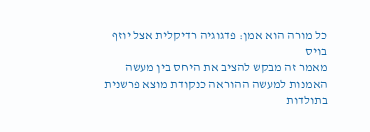כל מורה הוא אמן: פדגוגיה רדיקלית אצל יוזף בויס
מאמר זה מבקש להציב את היחס בין מעשה האמנות למעשה ההוראה כנקודת מוצא פרשנית בתולדות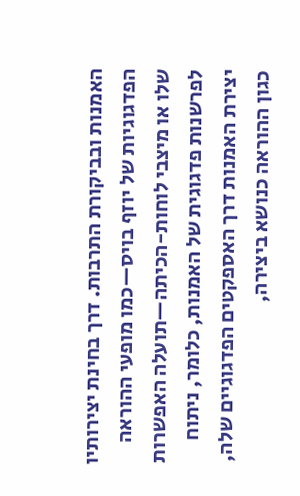האמנות ובביקורת התרבות. דרך בחינת יצירותיו הפדגוגיות של יוזף בויס—כמו מופעי ההוראה שלו או מיצבי לוחות-הכיתה—תועלה האפשרות לפרשנות פדגוגית של האמנות, כלומר, ניתוח יצירת האמנות דרך האספקטים הפדגוגיים שלה, כגון ההוראה כנושא ביצירה,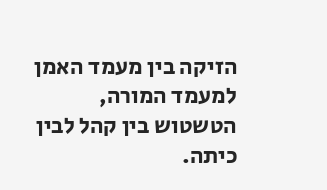הזיקה בין מעמד האמן למעמד המורה, הטשטוש בין קהל לבין כיתה.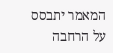המאמר יתבסס על הרחבה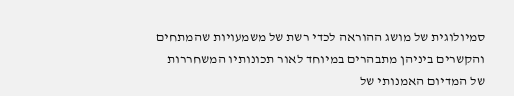סמיולוגית של מושג ההוראה לכדי רשת של משמעויות שהמתחים והקשרים ביניהן מתבהרים במיוחד לאור תכונותיו המשחררות של המדיום האמנותי של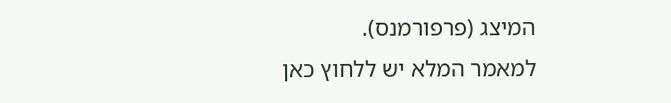המיצג (פרפורמנס).
למאמר המלא יש ללחוץ כאן